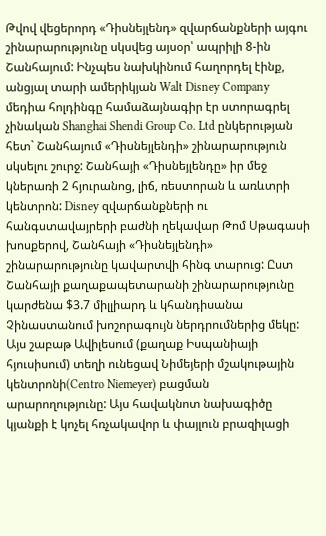Թվով վեցերորդ «Դիսնեյլենդ» զվարճանքների այգու շինարարությունը սկսվեց այսօր՝ ապրիլի 8-ին Շանհայում: Ինչպես նախկինում հաղորդել էինք, անցյալ տարի ամերիկյան Walt Disney Company մեդիա հոլդինգը համաձայնագիր էր ստորագրել չինական Shanghai Shendi Group Co. Ltd ընկերության հետ` Շանհայում «Դիսնեյլենդի» շինարարություն սկսելու շուրջ: Շանհայի «Դիսնեյլենդը» իր մեջ կներառի 2 հյուրանոց, լիճ, ռեստորան և առևտրի կենտրոն: Disney զվարճանքների ու հանգստավայրերի բաժնի ղեկավար Թոմ Սթագասի խոսքերով, Շանհայի «Դիսնեյլենդի» շինարարությունը կավարտվի հինգ տարուց: Ըստ Շանհայի քաղաքապետարանի շինարարությունը կարժենա $3.7 միլլիարդ և կհանդիսանա Չինաստանում խոշորագույն ներդրումներից մեկը:
Այս շաբաթ Ավիլեսում (քաղաք Իսպանիայի հյուսիսում) տեղի ունեցավ Նիմեյերի մշակութային կենտրոնի(Centro Niemeyer) բացման արարողությունը: Այս հավակնոտ նախագիծը կյանքի է կոչել հռչակավոր և փայլուն բրազիլացի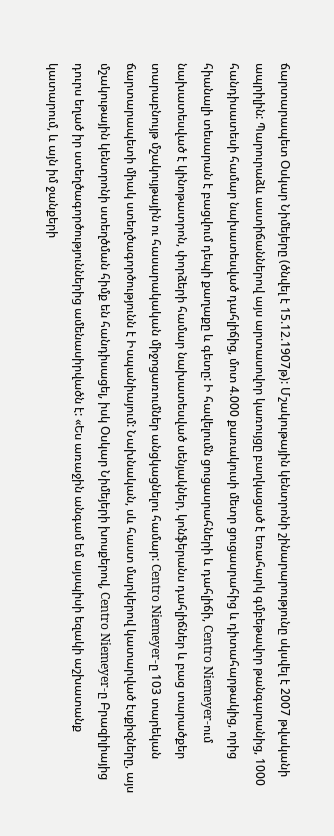ճարտարապետ Օսկար Նիմեյերը (ծնվել է 15.12.1907թ): Մշակութային կենտրոնի շինարարությունը սկսվել է 2007 թվականի ապրիլին: Պարուրաձև աստիճաններով այս արտասովոր կառույցը բաղկացած է եռահարկ գմբեթավոր թանգարանից, 1000 հանդիսատեսի համար նախատեսված դահլիճից, մոտ 4.000 քառակուսի մետր ցուցասրահից և դիտահարթակից, որից հիանալի տեսարան է բացվում դեպի քաղաքը և գետը: Ի հավելումն ցուցասրահների և դահլիճի, Centro Niemeyer-ում նախատեսված է կինոթատրոն, փորձերի համար նախատեսված սենյակներ, կոնֆերանս դահլիճներ և բաց տարածքեր տարաբնույթ մշակույթային ու հասարակական միջոցառումներ անցկացնելու համար: Centro Niemeyer-ը 103 տարեկան ճարտարապետի միակ ստեղծագործությունն է Իսպանիայում: Նախնական, սև հաստ մարկերով կատարված էսքիզները, այս մշակութային կենտրոնի ստեղծման հիմք են հանդիսացել, իսկ Օսկար Նիմեյերի խոսքերով, Centro Niemeyer-ը Բրազիլիայից դուրս եղած իր ստեղծագործություններից ամենասիրվածն է: «Ես առաջին անգամ եմ այսպիսի եզակի աշխատանք կատարում, և այն իմ ջանքերի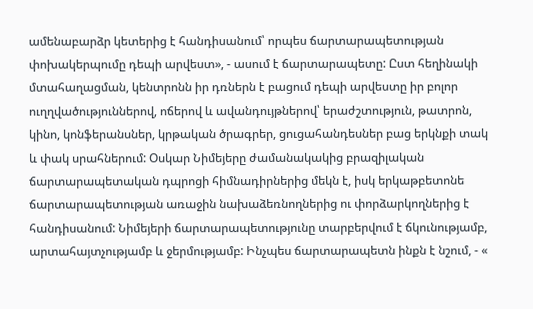ամենաբարձր կետերից է հանդիսանում՝ որպես ճարտարապետության փոխակերպումը դեպի արվեստ», - ասում է ճարտարապետը: Ըստ հեղինակի մտահաղացման, կենտրոնն իր դռներն է բացում դեպի արվեստը իր բոլոր ուղղվածություններով, ոճերով և ավանդույթներով՝ երաժշտություն, թատրոն, կինո, կոնֆերանսներ, կրթական ծրագրեր, ցուցահանդեսներ բաց երկնքի տակ և փակ սրահներում: Օսկար Նիմեյերը ժամանակակից բրազիլական ճարտարապետական դպրոցի հիմնադիրներից մեկն է, իսկ երկաթբետոնե ճարտարապետության առաջին նախաձեռնողներից ու փորձարկողներից է հանդիսանում: Նիմեյերի ճարտարապետությունը տարբերվում է ճկունությամբ, արտահայտչությամբ և ջերմությամբ: Ինչպես ճարտարապետն ինքն է նշում, - «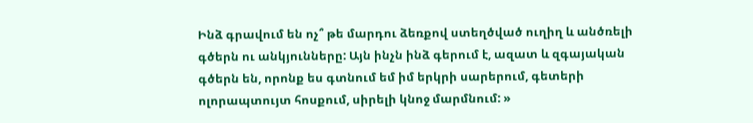Ինձ գրավում են ոչ՞ թե մարդու ձեռքով ստեղծված ուղիղ և անծռելի գծերն ու անկյունները: Այն ինչն ինձ գերում է, ազատ և զգայական գծերն են, որոնք ես գտնում եմ իմ երկրի սարերում, գետերի ոլորապտույտ հոսքում, սիրելի կնոջ մարմնում: »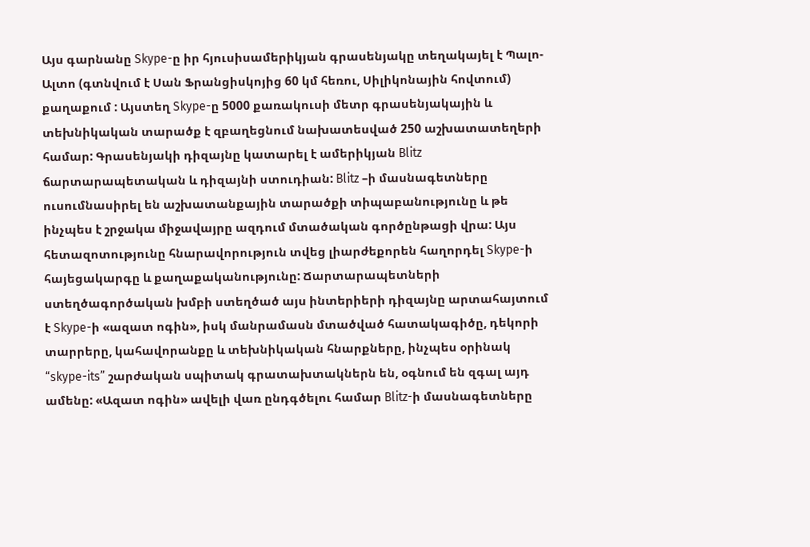Այս գարնանը Skype-ը իր հյուսիսամերիկյան գրասենյակը տեղակայել է Պալո-Ալտո (գտնվում է Սան Ֆրանցիսկոյից 60 կմ հեռու, Սիլիկոնային հովտում) քաղաքում : Այստեղ Skype-ը 5000 քառակուսի մետր գրասենյակային և տեխնիկական տարածք է զբաղեցնում նախատեսված 250 աշխատատեղերի համար: Գրասենյակի դիզայնը կատարել է ամերիկյան Blitz ճարտարապետական և դիզայնի ստուդիան: Blitz –ի մասնագետները ուսումնասիրել են աշխատանքային տարածքի տիպաբանությունը և թե ինչպես է շրջակա միջավայրը ազդում մտածական գործընթացի վրա: Այս հետազոտությունը հնարավորություն տվեց լիարժեքորեն հաղորդել Skype-ի հայեցակարգը և քաղաքականությունը: Ճարտարապետների ստեղծագործական խմբի ստեղծած այս ինտերիերի դիզայնը արտահայտում է Skype-ի «ազատ ոգին», իսկ մանրամասն մտածված հատակագիծը, դեկորի տարրերը, կահավորանքը և տեխնիկական հնարքները, ինչպես օրինակ “skype-its” շարժական սպիտակ գրատախտակներն են, օգնում են զգալ այդ ամենը: «Ազատ ոգին» ավելի վառ ընդգծելու համար Blitz-ի մասնագետները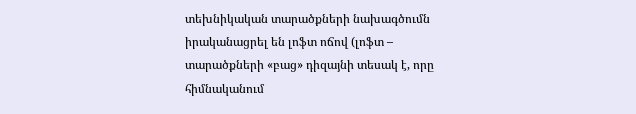տեխնիկական տարածքների նախագծումն իրականացրել են լոֆտ ոճով (լոֆտ – տարածքների «բաց» դիզայնի տեսակ է, որը հիմնականում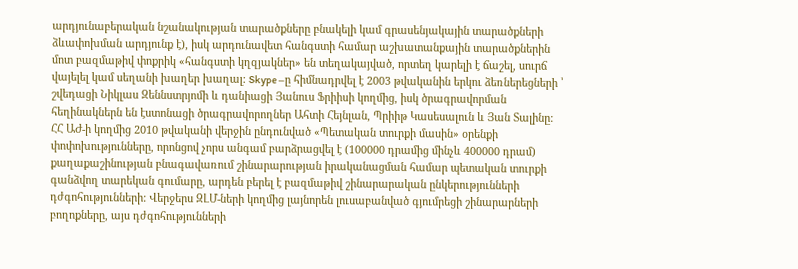արդյունաբերական նշանակության տարածքները բնակելի կամ գրասենյակային տարածքների ձևափոխման արդյունք է), իսկ արդունավետ հանգստի համար աշխատանքային տարածքներին մոտ բազմաթիվ փոքրիկ «հանգստի կղզյակներ» են տեղակայված, որտեղ կարելի է ճաշել, սուրճ վայելել կամ սեղանի խաղեր խաղալ: Skype –ը հիմնադրվել է 2003 թվականին երկու ձեռներեցների ՝ շվեդացի Նիկլաս Զեննստրյոմի և դանիացի Յանուս Ֆրիիսի կողմից, իսկ ծրագրավորման հեղինակներն են էստոնացի ծրագրավորողներ Ահտի Հեյնլան, Պրիիթ Կասեսալուն և Յան Տալինը:
ՀՀ ԱԺ-ի կողմից 2010 թվականի վերջին ընդունված «Պետական տուրքի մասին» օրենքի փոփոխությունները, որոնցով չորս անգամ բարձրացվել է (100000 դրամից մինչև 400000 դրամ) քաղաքաշինության բնագավառում շինարարության իրականացման համար պետական տուրքի գանձվող տարեկան գումարը, արդեն բերել է բազմաթիվ շինարարական ընկերությունների դժգոհությունների: Վերջերս ԶԼՄ-ների կողմից լայնորեն լուսաբանված գյումրեցի շինարարների բողոքները, այս դժգոհությունների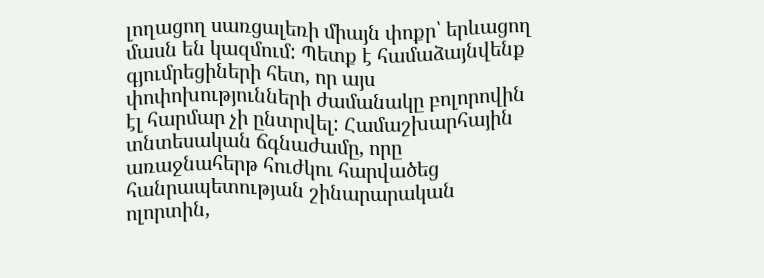լողացող սառցալեռի միայն փոքր՝ երևացող մասն են կազմում: Պետք է համաձայնվենք գյումրեցիների հետ, որ այս փոփոխությունների ժամանակը բոլորովին էլ հարմար չի ընտրվել: Համաշխարհային տնտեսական ճգնաժամը, որը առաջնահերթ հուժկու հարվածեց հանրապետության շինարարական ոլորտին,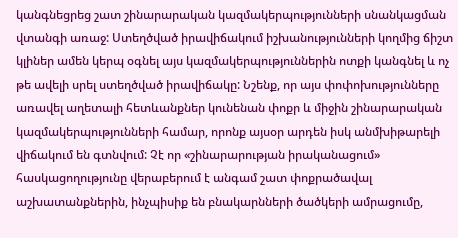կանգնեցրեց շատ շինարարական կազմակերպությունների սնանկացման վտանգի առաջ: Ստեղծված իրավիճակում իշխանությունների կողմից ճիշտ կլիներ ամեն կերպ օգնել այս կազմակերպություններին ոտքի կանգնել և ոչ թե ավելի սրել ստեղծված իրավիճակը: Նշենք, որ այս փոփոխությունները առավել աղետալի հետևանքներ կունենան փոքր և միջին շինարարական կազմակերպությունների համար, որոնք այսօր արդեն իսկ անմխիթարելի վիճակում են գտնվում: Չէ որ «շինարարության իրականացում» հասկացողությունը վերաբերում է անգամ շատ փոքրածավալ աշխատանքներին, ինչպիսիք են բնակարնների ծածկերի ամրացումը,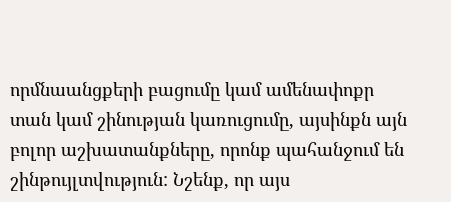որմնաանցքերի բացումը կամ ամենափոքր տան կամ շինության կառուցումը, այսինքն այն բոլոր աշխատանքները, որոնք պահանջում են շինթույլտվություն: Նշենք, որ այս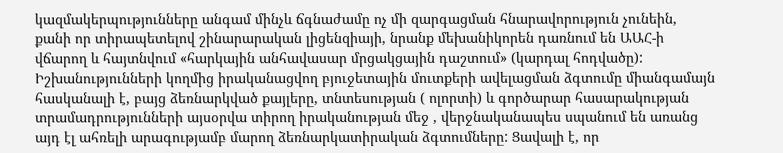կազմակերպությունները անգամ մինչև ճգնաժամը ոչ մի զարգացման հնարավորություն չունեին, քանի որ տիրապետելով շինարարական լիցենզիայի, նրանք մեխանիկորեն դառնում են ԱԱՀ-ի վճարող և հայտնվում «հարկային անհավասար մրցակցային դաշտում» (կարդալ հոդվածը): Իշխանությունների կողմից իրականացվող բյուջետային մուտքերի ավելացման ձգտումը միանգամայն հասկանալի է, բայց ձեռնարկված քայլերը, տնտեսության ( ոլորտի) և գործարար հասարակության տրամադրությունների այսօրվա տիրող իրականության մեջ , վերջնականապես սպանում են առանց այդ էլ ահռելի արագությամբ մարող ձեռնարկատիրական ձգտումները: Ցավալի է, որ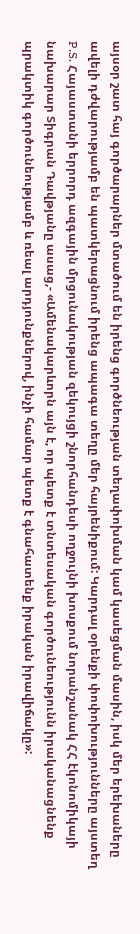այսօր շատ հայ գործարարներ մտածում են իրենց գործնեության տեղափոխման կամ կասեցման մասին, իսկ մեր երեխաները ավելի դժվարությամբ են պատկերացնում իրենց ապագա տեղը մեր հայրենիքում: Կարդալ օրենքի փոփոխությունները այստեղ P.S. Հայաստանի երրորդ ազգային մրցունակության զեկույցի շնորհանդեսի ողջույնի խոսքում նորանշանակ ՀՀ էկոնոմիկայի նախարար Տիգրան Դավթյանը ասաց,- «Ամենակարևորն այն է, որ պետք է տնտեսական գործունեությունն իրականացնենք պրակտիկ գործունեությամբ և ռեալ արդյունքներով, ինչի համար պետք է գնահատենք իրական իրավիճակը»: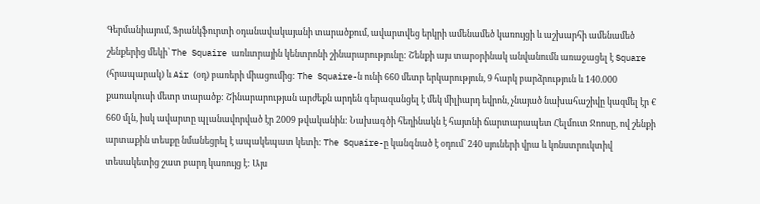Գերմանիայում, Ֆրանկֆուրտի օդանավակայանի տարածքում, ավարտվեց երկրի ամենամեծ կառույցի և աշխարհի ամենամեծ շենքերից մեկի՝ The Squaire առևտրային կենտրոնի շինարարությունը: Շենքի այս տարօրինակ անվանումն առաջացել է Square (հրապարակ) և Air (օդ) բառերի միացումից: The Squaire-ն ունի 660 մետր երկարություն, 9 հարկ բարձրություն և 140.000 քառակուսի մետր տարածք: Շինարարության արժեքն արդեն գերազանցել է մեկ միլիարդ եվրոն, չնայած նախահաշիվը կազմել էր € 660 մլն, իսկ ավարտը պլանավորված էր 2009 թվականին: Նախագծի հեղինակն է հայտնի ճարտարապետ Հելմուտ Ջոոսը, ով շենքի արտաքին տեսքը նմանեցրել է ապակեպատ կետի: The Squaire-ը կանգնած է օդում՝ 240 սյուների վրա և կոնստրուկտիվ տեսակետից շատ բարդ կառույց է: Այս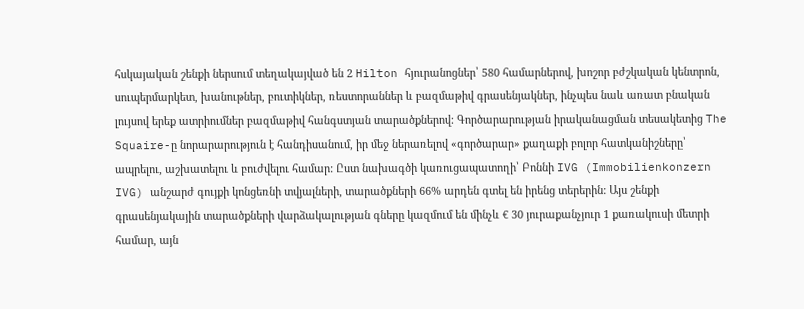հսկայական շենքի ներսում տեղակայված են 2 Hilton հյուրանոցներ՝ 580 համարներով, խոշոր բժշկական կենտրոն, սուպերմարկետ, խանութներ, բուտիկներ, ռեստորաններ և բազմաթիվ գրասենյակներ, ինչպես նաև առատ բնական լույսով երեք ատրիումներ բազմաթիվ հանգստյան տարածքներով: Գործարարության իրականացման տեսակետից The Squaire-ը նորարարություն է հանդիսանում, իր մեջ ներառելով «գործարար» քաղաքի բոլոր հատկանիշները՝ ապրելու, աշխատելու և բուժվելու համար: Ըստ նախագծի կառուցապատողի՝ Բոննի IVG (Immobilienkonzern IVG) անշարժ գույքի կոնցեռնի տվյալների, տարածքների 66% արդեն գտել են իրենց տերերին: Այս շենքի գրասենյակային տարածքների վարձակալության գները կազմում են մինչև € 30 յուրաքանչյուր 1 քառակուսի մետրի համար, այն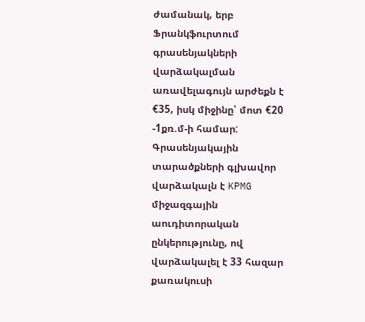ժամանակ, երբ Ֆրանկֆուրտում գրասենյակների վարձակալման առավելագույն արժեքն է €35, իսկ միջինը՝ մոտ €20 -1քռ.մ-ի համար: Գրասենյակային տարածքների գլխավոր վարձակալն է KPMG միջազգային աուդիտորական ընկերությունը, ով վարձակալել է 33 հազար քառակուսի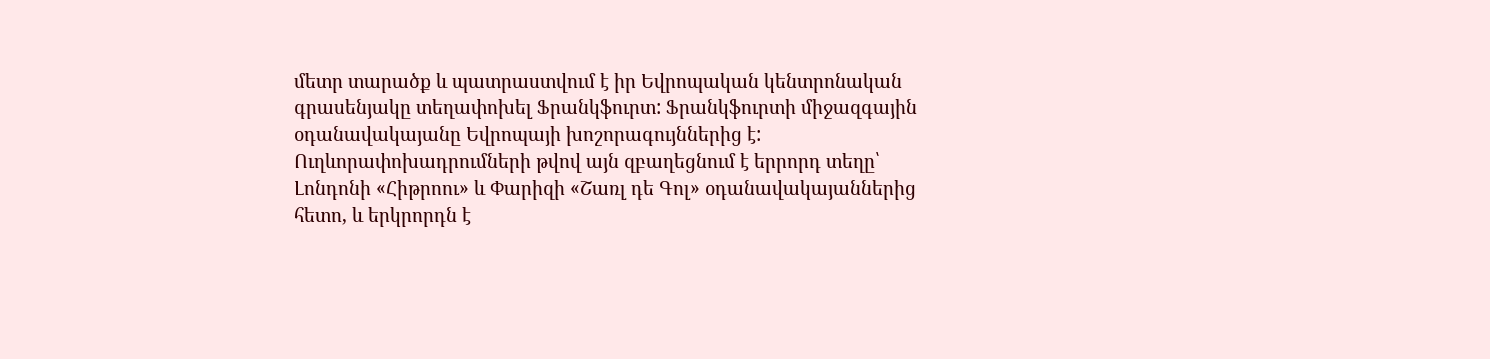մետր տարածք և պատրաստվում է իր Եվրոպական կենտրոնական գրասենյակը տեղափոխել Ֆրանկֆուրտ: Ֆրանկֆուրտի միջազգային օդանավակայանը Եվրոպայի խոշորագույններից է: Ուղևորափոխադրումների թվով այն զբաղեցնում է երրորդ տեղը՝ Լոնդոնի «Հիթրոու» և Փարիզի «Շառլ դե Գոլ» օդանավակայաններից հետո, և երկրորդն է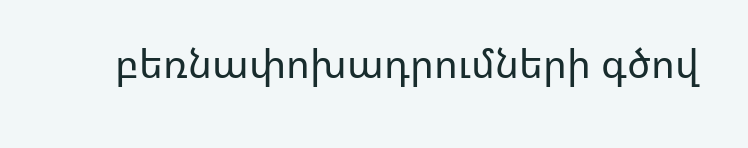բեռնափոխադրումների գծով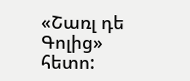«Շառլ դե Գոլից» հետո: